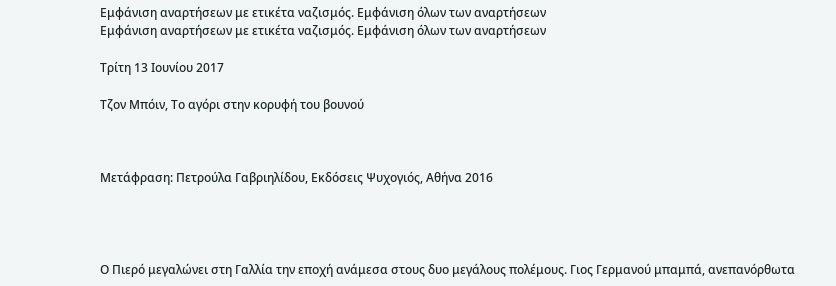Εμφάνιση αναρτήσεων με ετικέτα ναζισμός. Εμφάνιση όλων των αναρτήσεων
Εμφάνιση αναρτήσεων με ετικέτα ναζισμός. Εμφάνιση όλων των αναρτήσεων

Τρίτη 13 Ιουνίου 2017

Τζον Μπόιν, Το αγόρι στην κορυφή του βουνού



Μετάφραση: Πετρούλα Γαβριηλίδου, Εκδόσεις Ψυχογιός, Αθήνα 2016




Ο Πιερό μεγαλώνει στη Γαλλία την εποχή ανάμεσα στους δυο μεγάλους πολέμους. Γιος Γερμανού μπαμπά, ανεπανόρθωτα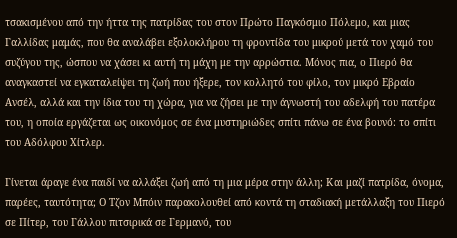τσακισμένου από την ήττα της πατρίδας του στον Πρώτο Παγκόσμιο Πόλεμο, και μιας Γαλλίδας μαμάς, που θα αναλάβει εξολοκλήρου τη φροντίδα του μικρού μετά τον χαμό του συζύγου της, ώσπου να χάσει κι αυτή τη μάχη με την αρρώστια. Μόνος πια, ο Πιερό θα αναγκαστεί να εγκαταλείψει τη ζωή που ήξερε, τον κολλητό του φίλο, τον μικρό Εβραίο Ανσέλ, αλλά και την ίδια του τη χώρα, για να ζήσει με την άγνωστή του αδελφή του πατέρα του, η οποία εργάζεται ως οικονόμος σε ένα μυστηριώδες σπίτι πάνω σε ένα βουνό: το σπίτι του Αδόλφου Χίτλερ.

Γίνεται άραγε ένα παιδί να αλλάξει ζωή από τη μια μέρα στην άλλη; Και μαζί πατρίδα, όνομα, παρέες, ταυτότητα; Ο Τζον Μπόιν παρακολουθεί από κοντά τη σταδιακή μετάλλαξη του Πιερό σε Πίτερ, του Γάλλου πιτσιρικά σε Γερμανό, του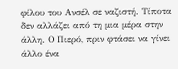φίλου του Ανσέλ σε ναζιστή. Τίποτα δεν αλλάζει από τη μια μέρα στην άλλη. Ο Πιερό, πριν φτάσει να γίνει άλλο ένα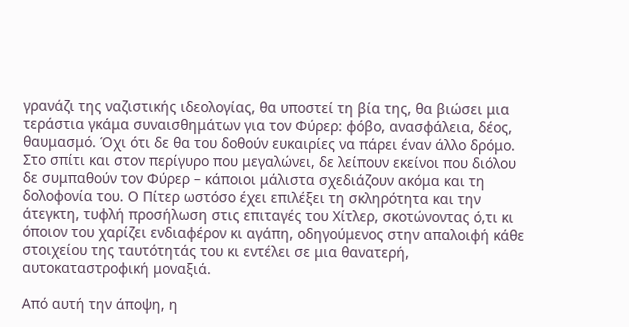γρανάζι της ναζιστικής ιδεολογίας, θα υποστεί τη βία της, θα βιώσει μια τεράστια γκάμα συναισθημάτων για τον Φύρερ: φόβο, ανασφάλεια, δέος, θαυμασμό. Όχι ότι δε θα του δοθούν ευκαιρίες να πάρει έναν άλλο δρόμο. Στο σπίτι και στον περίγυρο που μεγαλώνει, δε λείπουν εκείνοι που διόλου δε συμπαθούν τον Φύρερ – κάποιοι μάλιστα σχεδιάζουν ακόμα και τη δολοφονία του. Ο Πίτερ ωστόσο έχει επιλέξει τη σκληρότητα και την άτεγκτη, τυφλή προσήλωση στις επιταγές του Χίτλερ, σκοτώνοντας ό,τι κι όποιον του χαρίζει ενδιαφέρον κι αγάπη, οδηγούμενος στην απαλοιφή κάθε στοιχείου της ταυτότητάς του κι εντέλει σε μια θανατερή, αυτοκαταστροφική μοναξιά.

Από αυτή την άποψη, η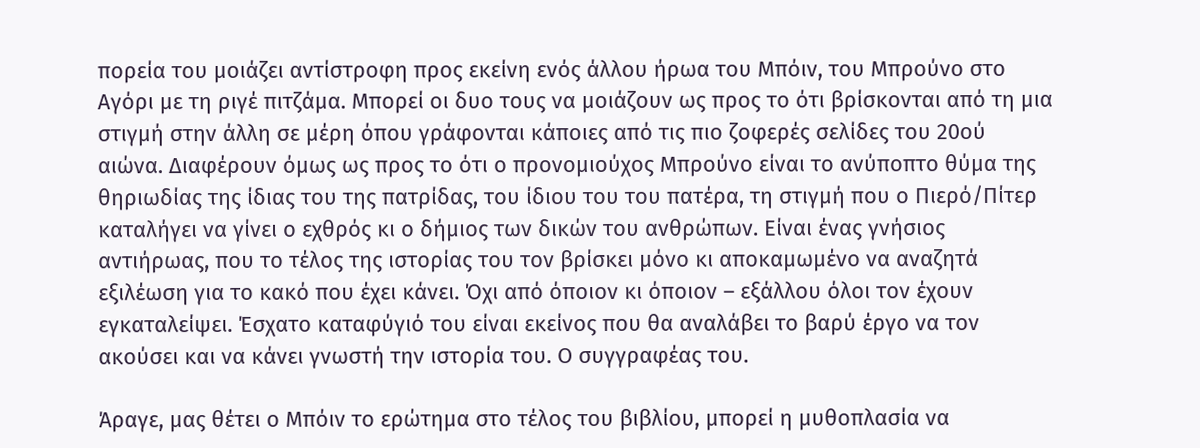πορεία του μοιάζει αντίστροφη προς εκείνη ενός άλλου ήρωα του Μπόιν, του Μπρούνο στο Αγόρι με τη ριγέ πιτζάμα. Μπορεί οι δυο τους να μοιάζουν ως προς το ότι βρίσκονται από τη μια στιγμή στην άλλη σε μέρη όπου γράφονται κάποιες από τις πιο ζοφερές σελίδες του 20ού αιώνα. Διαφέρουν όμως ως προς το ότι ο προνομιούχος Μπρούνο είναι το ανύποπτο θύμα της θηριωδίας της ίδιας του της πατρίδας, του ίδιου του του πατέρα, τη στιγμή που ο Πιερό/Πίτερ καταλήγει να γίνει ο εχθρός κι ο δήμιος των δικών του ανθρώπων. Είναι ένας γνήσιος αντιήρωας, που το τέλος της ιστορίας του τον βρίσκει μόνο κι αποκαμωμένο να αναζητά εξιλέωση για το κακό που έχει κάνει. Όχι από όποιον κι όποιον – εξάλλου όλοι τον έχουν εγκαταλείψει. Έσχατο καταφύγιό του είναι εκείνος που θα αναλάβει το βαρύ έργο να τον ακούσει και να κάνει γνωστή την ιστορία του. Ο συγγραφέας του.

Άραγε, μας θέτει ο Μπόιν το ερώτημα στο τέλος του βιβλίου, μπορεί η μυθοπλασία να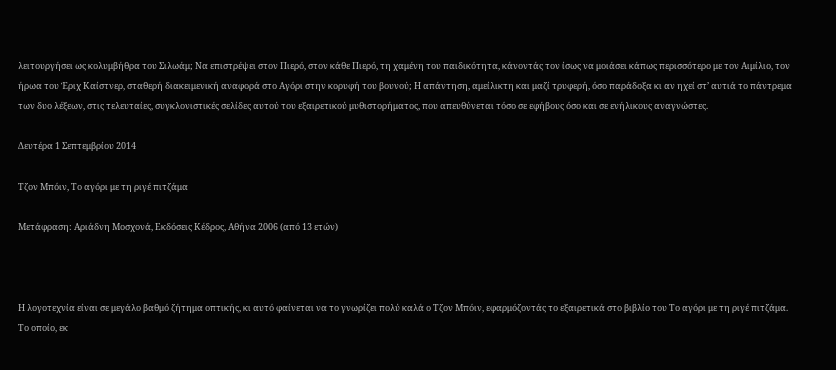λειτουργήσει ως κολυμβήθρα του Σιλωάμ; Να επιστρέψει στον Πιερό, στον κάθε Πιερό, τη χαμένη του παιδικότητα, κάνοντάς τον ίσως να μοιάσει κάπως περισσότερο με τον Αιμίλιο, τον ήρωα του Έριχ Καίστνερ, σταθερή διακειμενική αναφορά στο Αγόρι στην κορυφή του βουνού; Η απάντηση, αμείλικτη και μαζί τρυφερή, όσο παράδοξα κι αν ηχεί στ’ αυτιά το πάντρεμα των δυο λέξεων, στις τελευταίες, συγκλονιστικές σελίδες αυτού του εξαιρετικού μυθιστορήματος, που απευθύνεται τόσο σε εφήβους όσο και σε ενήλικους αναγνώστες.

Δευτέρα 1 Σεπτεμβρίου 2014

Τζον Μπόιν, Το αγόρι με τη ριγέ πιτζάμα

Μετάφραση: Αριάδνη Μοσχονά, Εκδόσεις Κέδρος, Αθήνα 2006 (από 13 ετών)



Η λογοτεχνία είναι σε μεγάλο βαθμό ζήτημα οπτικής, κι αυτό φαίνεται να το γνωρίζει πολύ καλά ο Τζον Μπόιν, εφαρμόζοντάς το εξαιρετικά στο βιβλίο του Το αγόρι με τη ριγέ πιτζάμα. Το οποίο, εκ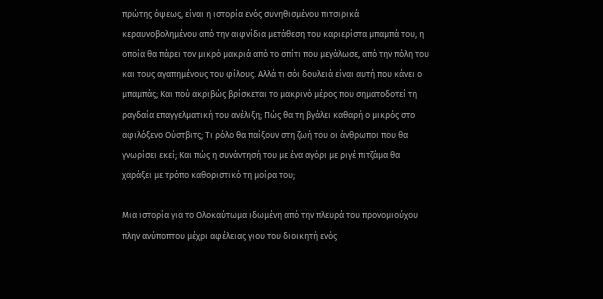πρώτης όψεως, είναι η ιστορία ενός συνηθισμένου πιτσιρικά κεραυνοβολημένου από την αιφνίδια μετάθεση του καριερίστα μπαμπά του, η οποία θα πάρει τον μικρό μακριά από το σπίτι που μεγάλωσε, από την πόλη του και τους αγαπημένους του φίλους. Αλλά τι σόι δουλειά είναι αυτή που κάνει ο μπαμπάς; Και πού ακριβώς βρίσκεται το μακρινό μέρος που σηματοδοτεί τη ραγδαία επαγγελματική του ανέλιξη; Πώς θα τη βγάλει καθαρή ο μικρός στο αφιλόξενο Ούστβιτς; Τι ρόλο θα παίξουν στη ζωή του οι άνθρωποι που θα γνωρίσει εκεί; Και πώς η συνάντησή του με ένα αγόρι με ριγέ πιτζάμα θα χαράξει με τρόπο καθοριστικό τη μοίρα του;

Μια ιστορία για το Ολοκαύτωμα ιδωμένη από την πλευρά του προνομιούχου πλην ανύποπτου μέχρι αφέλειας γιου του διοικητή ενός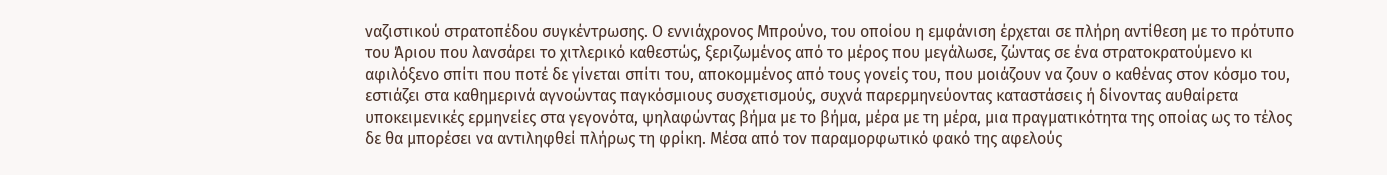ναζιστικού στρατοπέδου συγκέντρωσης. Ο εννιάχρονος Μπρούνο, του οποίου η εμφάνιση έρχεται σε πλήρη αντίθεση με το πρότυπο του Άριου που λανσάρει το χιτλερικό καθεστώς, ξεριζωμένος από το μέρος που μεγάλωσε, ζώντας σε ένα στρατοκρατούμενο κι αφιλόξενο σπίτι που ποτέ δε γίνεται σπίτι του, αποκομμένος από τους γονείς του, που μοιάζουν να ζουν ο καθένας στον κόσμο του, εστιάζει στα καθημερινά αγνοώντας παγκόσμιους συσχετισμούς, συχνά παρερμηνεύοντας καταστάσεις ή δίνοντας αυθαίρετα υποκειμενικές ερμηνείες στα γεγονότα, ψηλαφώντας βήμα με το βήμα, μέρα με τη μέρα, μια πραγματικότητα της οποίας ως το τέλος δε θα μπορέσει να αντιληφθεί πλήρως τη φρίκη. Μέσα από τον παραμορφωτικό φακό της αφελούς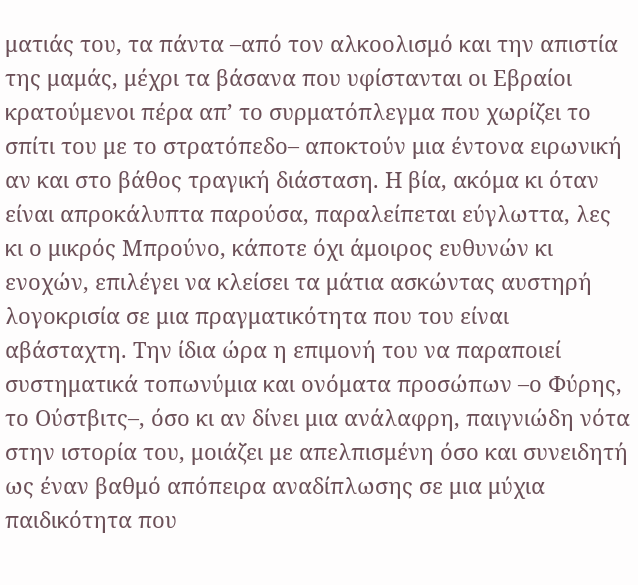ματιάς του, τα πάντα –από τον αλκοολισμό και την απιστία της μαμάς, μέχρι τα βάσανα που υφίστανται οι Εβραίοι κρατούμενοι πέρα απ’ το συρματόπλεγμα που χωρίζει το σπίτι του με το στρατόπεδο– αποκτούν μια έντονα ειρωνική αν και στο βάθος τραγική διάσταση. Η βία, ακόμα κι όταν είναι απροκάλυπτα παρούσα, παραλείπεται εύγλωττα, λες κι ο μικρός Μπρούνο, κάποτε όχι άμοιρος ευθυνών κι ενοχών, επιλέγει να κλείσει τα μάτια ασκώντας αυστηρή λογοκρισία σε μια πραγματικότητα που του είναι αβάσταχτη. Την ίδια ώρα η επιμονή του να παραποιεί συστηματικά τοπωνύμια και ονόματα προσώπων –ο Φύρης, το Ούστβιτς–, όσο κι αν δίνει μια ανάλαφρη, παιγνιώδη νότα στην ιστορία του, μοιάζει με απελπισμένη όσο και συνειδητή ως έναν βαθμό απόπειρα αναδίπλωσης σε μια μύχια παιδικότητα που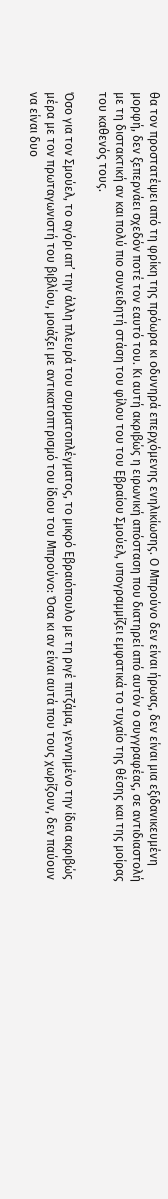θα τον προστατέψει από τη φρίκη της πρόωρα κι οδυνηρά επερχόμενης ενηλικίωσης. Ο Μπρούνο δεν είναι ήρωας, δεν είναι μια εξιδανικευμένη μορφή, δεν ξεπερνάει σχεδόν ποτέ τον εαυτό του. Κι αυτή ακριβώς η ειρωνική απόσταση που διατηρεί από αυτόν ο συγγραφέας, σε αντιδιαστολή με τη διστακτική αν και πολύ πιο συνειδητή στάση του φίλου του του Εβραίου Σμούελ, υπογραμμίζει εμφατικά το τυχαίο της θέσης και της μοίρας του καθενός τους.

Όσο για τον Σμούελ, το αγόρι απ’ την άλλη πλευρά του συρματοπλέγματος, το μικρό Εβραιόπουλο με τη ριγέ πιτζάμα, γεννημένο την ίδια ακριβώς μέρα με τον πρωταγωνιστή του βιβλίου, μοιάζει με αντικατοπτρισμό του ίδιου του Μπρούνο: Όσα κι αν είναι αυτά που τους χωρίζουν, δεν παύουν να είναι δυο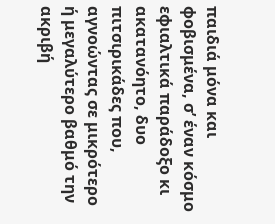παιδιά μόνα και φοβισμένα, σ’ έναν κόσμο εφιαλτικά παράδοξο κι ακατανόητο, δυο πιτσιρικάδες που, αγνοώντας σε μικρότερο ή μεγαλύτερο βαθμό την ακριβή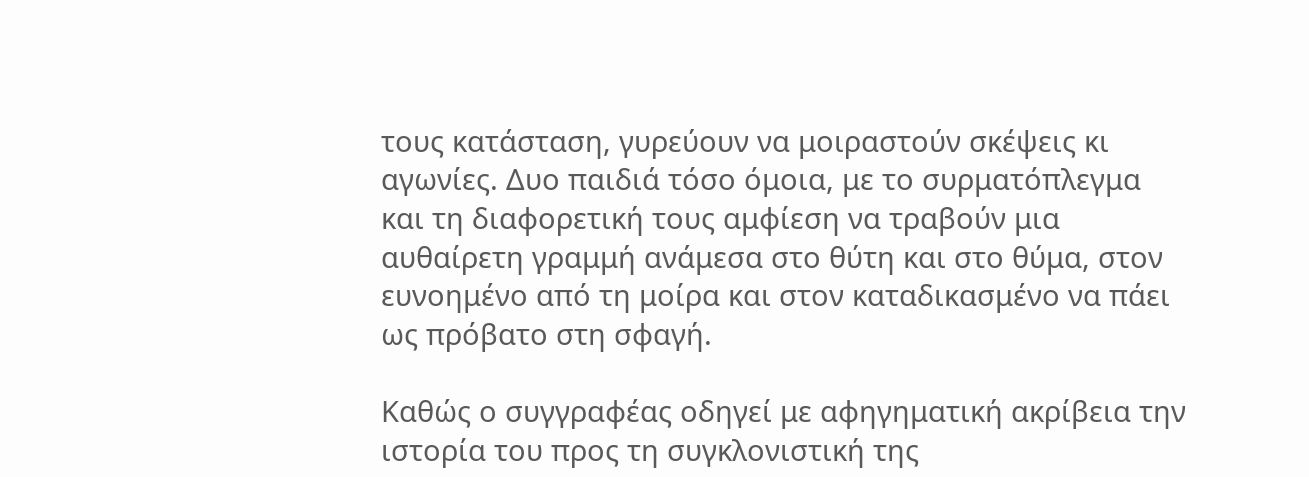τους κατάσταση, γυρεύουν να μοιραστούν σκέψεις κι αγωνίες. Δυο παιδιά τόσο όμοια, με το συρματόπλεγμα και τη διαφορετική τους αμφίεση να τραβούν μια αυθαίρετη γραμμή ανάμεσα στο θύτη και στο θύμα, στον ευνοημένο από τη μοίρα και στον καταδικασμένο να πάει ως πρόβατο στη σφαγή.

Καθώς ο συγγραφέας οδηγεί με αφηγηματική ακρίβεια την ιστορία του προς τη συγκλονιστική της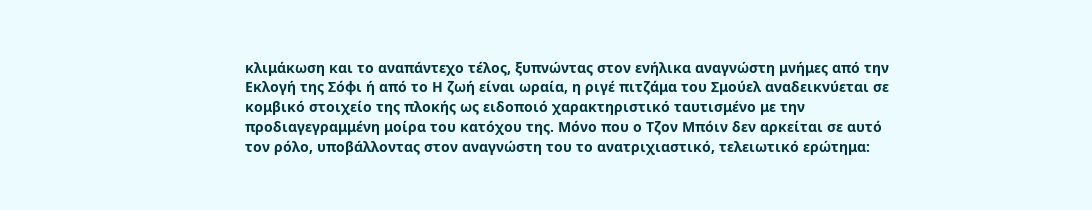κλιμάκωση και το αναπάντεχο τέλος, ξυπνώντας στον ενήλικα αναγνώστη μνήμες από την Εκλογή της Σόφι ή από το Η ζωή είναι ωραία, η ριγέ πιτζάμα του Σμούελ αναδεικνύεται σε κομβικό στοιχείο της πλοκής ως ειδοποιό χαρακτηριστικό ταυτισμένο με την προδιαγεγραμμένη μοίρα του κατόχου της. Μόνο που ο Τζον Μπόιν δεν αρκείται σε αυτό τον ρόλο, υποβάλλοντας στον αναγνώστη του το ανατριχιαστικό, τελειωτικό ερώτημα: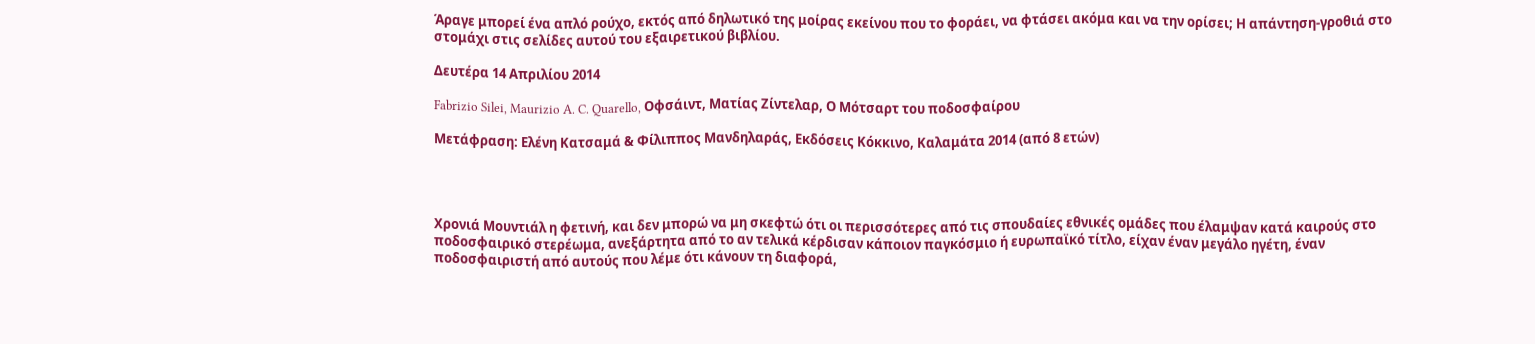Άραγε μπορεί ένα απλό ρούχο, εκτός από δηλωτικό της μοίρας εκείνου που το φοράει, να φτάσει ακόμα και να την ορίσει; Η απάντηση-γροθιά στο στομάχι στις σελίδες αυτού του εξαιρετικού βιβλίου.

Δευτέρα 14 Απριλίου 2014

Fabrizio Silei, Maurizio A. C. Quarello, Οφσάιντ, Ματίας Ζίντελαρ, Ο Μότσαρτ του ποδοσφαίρου

Μετάφραση: Ελένη Κατσαμά & Φίλιππος Μανδηλαράς, Εκδόσεις Κόκκινο, Καλαμάτα 2014 (από 8 ετών)




Χρονιά Μουντιάλ η φετινή, και δεν μπορώ να μη σκεφτώ ότι οι περισσότερες από τις σπουδαίες εθνικές ομάδες που έλαμψαν κατά καιρούς στο ποδοσφαιρικό στερέωμα, ανεξάρτητα από το αν τελικά κέρδισαν κάποιον παγκόσμιο ή ευρωπαϊκό τίτλο, είχαν έναν μεγάλο ηγέτη, έναν ποδοσφαιριστή από αυτούς που λέμε ότι κάνουν τη διαφορά,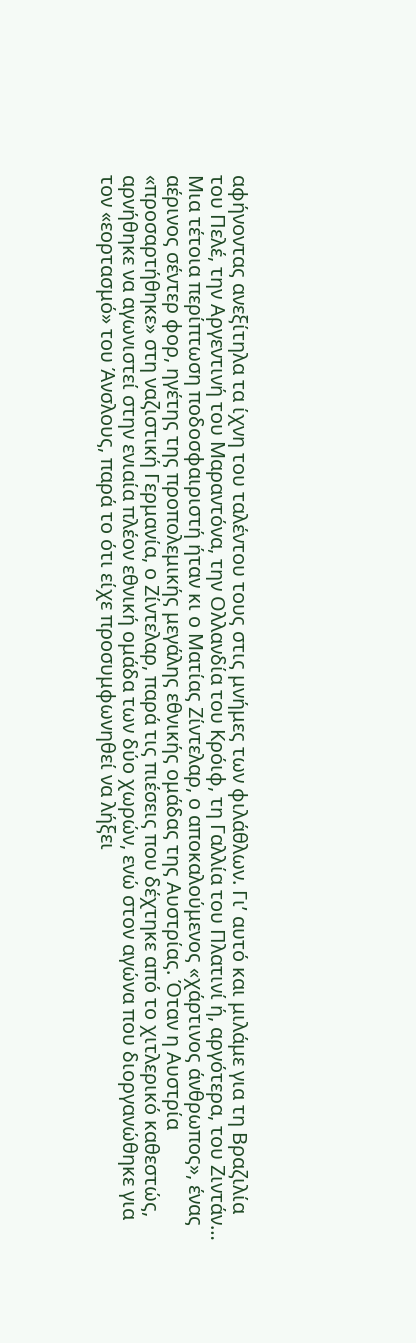αφήνοντας ανεξίτηλα τα ίχνη του ταλέντου τους στις μνήμες των φιλάθλων. Γι’ αυτό και μιλάμε για τη Βραζιλία του Πελέ, την Αργεντινή του Μαραντόνα, την Ολλανδία του Κρόιφ, τη Γαλλία του Πλατινί ή, αργότερα, του Ζιντάν… Μια τέτοια περίπτωση ποδοσφαιριστή ήταν κι ο Ματίας Ζίντελαρ, ο αποκαλούμενος «χάρτινος άνθρωπος», ένας αέρινος σέντερ φορ, ηγέτης της προπολεμικής μεγάλης εθνικής ομάδας της Αυστρίας. Όταν η Αυστρία «προσαρτήθηκε» στη ναζιστική Γερμανία, ο Ζίντελαρ, παρά τις πιέσεις που δέχτηκε από το χιτλερικό καθεστώς, αρνήθηκε να αγωνιστεί στην ενιαία πλέον εθνική ομάδα των δύο χωρών, ενώ στον αγώνα που διοργανώθηκε για τον «εορτασμό» του Άνσλους, παρά το ότι είχε προσυμφωνηθεί να λήξει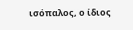ισόπαλος, ο ίδιος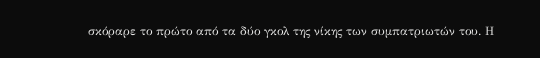σκόραρε το πρώτο από τα δύο γκολ της νίκης των συμπατριωτών του. Η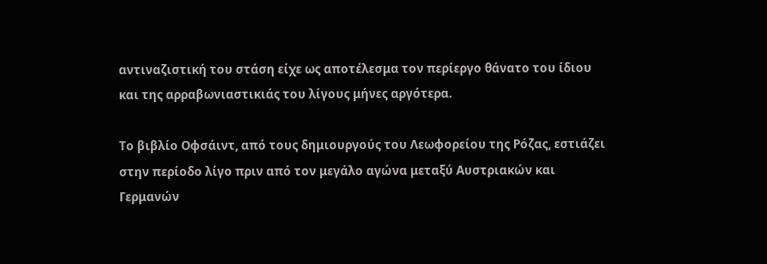αντιναζιστική του στάση είχε ως αποτέλεσμα τον περίεργο θάνατο του ίδιου και της αρραβωνιαστικιάς του λίγους μήνες αργότερα.

Το βιβλίο Οφσάιντ, από τους δημιουργούς του Λεωφορείου της Ρόζας, εστιάζει στην περίοδο λίγο πριν από τον μεγάλο αγώνα μεταξύ Αυστριακών και Γερμανών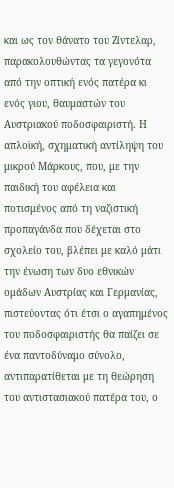και ως τον θάνατο του Ζίντελαρ, παρακολουθώντας τα γεγονότα από την οπτική ενός πατέρα κι ενός γιου, θαυμαστών του Αυστριακού ποδοσφαιριστή. Η απλοϊκή, σχηματική αντίληψη του μικρού Μάρκους, που, με την παιδική του αφέλεια και ποτισμένος από τη ναζιστική προπαγάνδα που δέχεται στο σχολείο του, βλέπει με καλό μάτι την ένωση των δυο εθνικών ομάδων Αυστρίας και Γερμανίας, πιστεύοντας ότι έτσι ο αγαπημένος του ποδοσφαιριστής θα παίζει σε ένα παντοδύναμο σύνολο, αντιπαρατίθεται με τη θεώρηση του αντιστασιακού πατέρα του, ο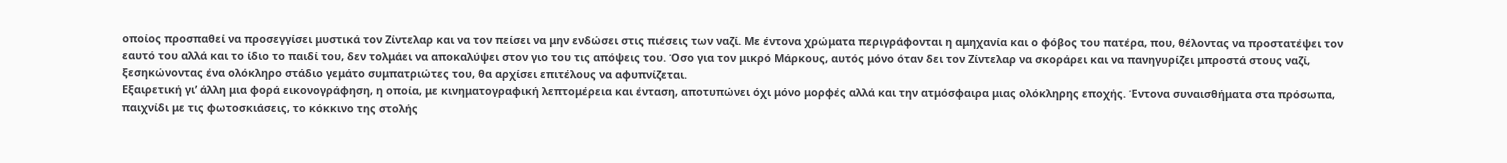οποίος προσπαθεί να προσεγγίσει μυστικά τον Ζίντελαρ και να τον πείσει να μην ενδώσει στις πιέσεις των ναζί. Με έντονα χρώματα περιγράφονται η αμηχανία και ο φόβος του πατέρα, που, θέλοντας να προστατέψει τον εαυτό του αλλά και το ίδιο το παιδί του, δεν τολμάει να αποκαλύψει στον γιο του τις απόψεις του. Όσο για τον μικρό Μάρκους, αυτός μόνο όταν δει τον Ζίντελαρ να σκοράρει και να πανηγυρίζει μπροστά στους ναζί, ξεσηκώνοντας ένα ολόκληρο στάδιο γεμάτο συμπατριώτες του, θα αρχίσει επιτέλους να αφυπνίζεται.
Εξαιρετική γι’ άλλη μια φορά εικονογράφηση, η οποία, με κινηματογραφική λεπτομέρεια και ένταση, αποτυπώνει όχι μόνο μορφές αλλά και την ατμόσφαιρα μιας ολόκληρης εποχής. Έντονα συναισθήματα στα πρόσωπα, παιχνίδι με τις φωτοσκιάσεις, το κόκκινο της στολής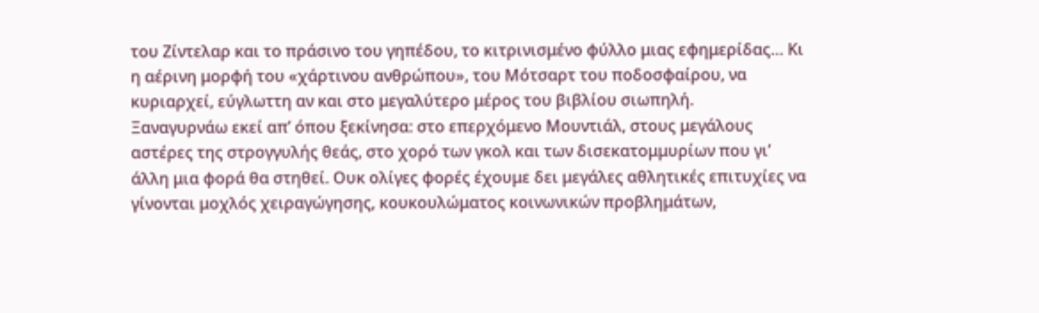του Ζίντελαρ και το πράσινο του γηπέδου, το κιτρινισμένο φύλλο μιας εφημερίδας… Κι η αέρινη μορφή του «χάρτινου ανθρώπου», του Μότσαρτ του ποδοσφαίρου, να κυριαρχεί, εύγλωττη αν και στο μεγαλύτερο μέρος του βιβλίου σιωπηλή.
Ξαναγυρνάω εκεί απ’ όπου ξεκίνησα: στο επερχόμενο Μουντιάλ, στους μεγάλους αστέρες της στρογγυλής θεάς, στο χορό των γκολ και των δισεκατομμυρίων που γι’ άλλη μια φορά θα στηθεί. Ουκ ολίγες φορές έχουμε δει μεγάλες αθλητικές επιτυχίες να γίνονται μοχλός χειραγώγησης, κουκουλώματος κοινωνικών προβλημάτων,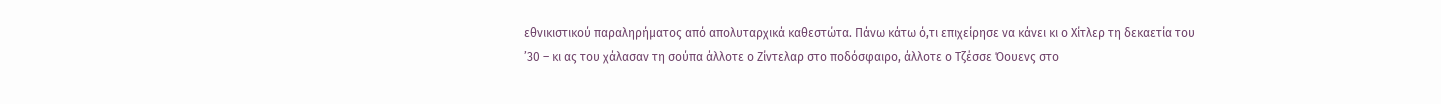εθνικιστικού παραληρήματος από απολυταρχικά καθεστώτα. Πάνω κάτω ό,τι επιχείρησε να κάνει κι ο Χίτλερ τη δεκαετία του ’30 – κι ας του χάλασαν τη σούπα άλλοτε ο Ζίντελαρ στο ποδόσφαιρο, άλλοτε ο Τζέσσε Όουενς στο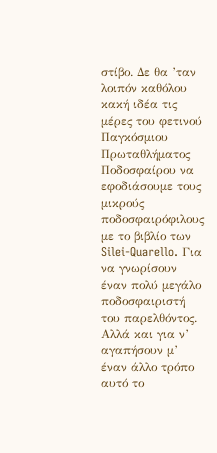στίβο. Δε θα ’ταν λοιπόν καθόλου κακή ιδέα τις μέρες του φετινού Παγκόσμιου Πρωταθλήματος Ποδοσφαίρου να εφοδιάσουμε τους μικρούς ποδοσφαιρόφιλους με το βιβλίο των Silei-Quarello. Για να γνωρίσουν έναν πολύ μεγάλο ποδοσφαιριστή του παρελθόντος. Αλλά και για ν’ αγαπήσουν μ’ έναν άλλο τρόπο αυτό το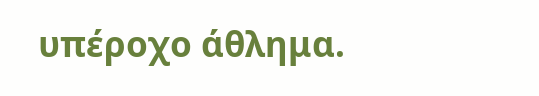υπέροχο άθλημα.